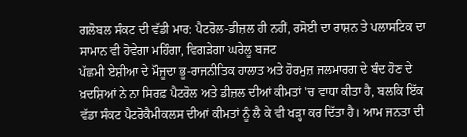ਗਲੋਬਲ ਸੰਕਟ ਦੀ ਵੱਡੀ ਮਾਰ: ਪੈਟਰੋਲ-ਡੀਜ਼ਲ ਹੀ ਨਹੀਂ, ਰਸੋਈ ਦਾ ਰਾਸ਼ਨ ਤੇ ਪਲਾਸਟਿਕ ਦਾ ਸਾਮਾਨ ਵੀ ਹੋਵੇਗਾ ਮਹਿੰਗਾ, ਵਿਗੜੇਗਾ ਘਰੇਲੂ ਬਜਟ
ਪੱਛਮੀ ਏਸ਼ੀਆ ਦੇ ਮੌਜੂਦਾ ਭੂ-ਰਾਜਨੀਤਿਕ ਹਾਲਾਤ ਅਤੇ ਹੋਰਮੁਜ਼ ਜਲਮਾਰਗ ਦੇ ਬੰਦ ਹੋਣ ਦੇ ਖ਼ਦਸ਼ਿਆਂ ਨੇ ਨਾ ਸਿਰਫ਼ ਪੈਟਰੋਲ ਅਤੇ ਡੀਜ਼ਲ ਦੀਆਂ ਕੀਮਤਾਂ 'ਚ ਵਾਧਾ ਕੀਤਾ ਹੈ, ਬਲਕਿ ਇੱਕ ਵੱਡਾ ਸੰਕਟ ਪੈਟਰੋਕੈਮੀਕਲਸ ਦੀਆਂ ਕੀਮਤਾਂ ਨੂੰ ਲੈ ਕੇ ਵੀ ਖੜ੍ਹਾ ਕਰ ਦਿੱਤਾ ਹੈ। ਆਮ ਜਨਤਾ ਦੀ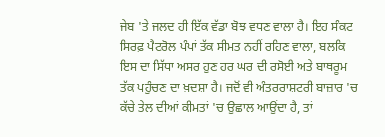ਜੇਬ 'ਤੇ ਜਲਦ ਹੀ ਇੱਕ ਵੱਡਾ ਬੋਝ ਵਧਣ ਵਾਲਾ ਹੈ। ਇਹ ਸੰਕਟ ਸਿਰਫ਼ ਪੈਟਰੋਲ ਪੰਪਾਂ ਤੱਕ ਸੀਮਤ ਨਹੀਂ ਰਹਿਣ ਵਾਲਾ, ਬਲਕਿ ਇਸ ਦਾ ਸਿੱਧਾ ਅਸਰ ਹੁਣ ਹਰ ਘਰ ਦੀ ਰਸੋਈ ਅਤੇ ਬਾਥਰੂਮ ਤੱਕ ਪਹੁੰਚਣ ਦਾ ਖ਼ਦਸ਼ਾ ਹੈ। ਜਦੋਂ ਵੀ ਅੰਤਰਰਾਸ਼ਟਰੀ ਬਾਜ਼ਾਰ 'ਚ ਕੱਚੇ ਤੇਲ ਦੀਆਂ ਕੀਮਤਾਂ 'ਚ ਉਛਾਲ ਆਉਂਦਾ ਹੈ, ਤਾਂ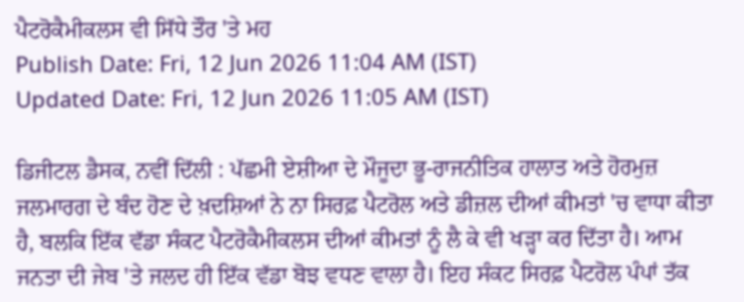ਪੈਟਰੋਕੈਮੀਕਲਸ ਵੀ ਸਿੱਧੇ ਤੌਰ 'ਤੇ ਮਹ
Publish Date: Fri, 12 Jun 2026 11:04 AM (IST)
Updated Date: Fri, 12 Jun 2026 11:05 AM (IST)

ਡਿਜੀਟਲ ਡੈਸਕ, ਨਵੀਂ ਦਿੱਲੀ : ਪੱਛਮੀ ਏਸ਼ੀਆ ਦੇ ਮੌਜੂਦਾ ਭੂ-ਰਾਜਨੀਤਿਕ ਹਾਲਾਤ ਅਤੇ ਹੋਰਮੁਜ਼ ਜਲਮਾਰਗ ਦੇ ਬੰਦ ਹੋਣ ਦੇ ਖ਼ਦਸ਼ਿਆਂ ਨੇ ਨਾ ਸਿਰਫ਼ ਪੈਟਰੋਲ ਅਤੇ ਡੀਜ਼ਲ ਦੀਆਂ ਕੀਮਤਾਂ 'ਚ ਵਾਧਾ ਕੀਤਾ ਹੈ, ਬਲਕਿ ਇੱਕ ਵੱਡਾ ਸੰਕਟ ਪੈਟਰੋਕੈਮੀਕਲਸ ਦੀਆਂ ਕੀਮਤਾਂ ਨੂੰ ਲੈ ਕੇ ਵੀ ਖੜ੍ਹਾ ਕਰ ਦਿੱਤਾ ਹੈ। ਆਮ ਜਨਤਾ ਦੀ ਜੇਬ 'ਤੇ ਜਲਦ ਹੀ ਇੱਕ ਵੱਡਾ ਬੋਝ ਵਧਣ ਵਾਲਾ ਹੈ। ਇਹ ਸੰਕਟ ਸਿਰਫ਼ ਪੈਟਰੋਲ ਪੰਪਾਂ ਤੱਕ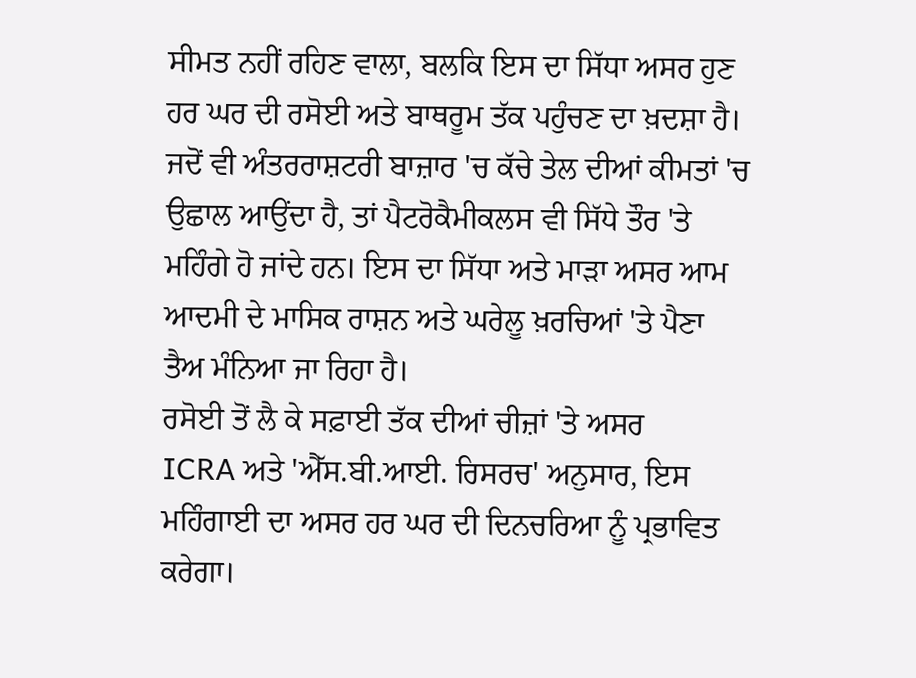ਸੀਮਤ ਨਹੀਂ ਰਹਿਣ ਵਾਲਾ, ਬਲਕਿ ਇਸ ਦਾ ਸਿੱਧਾ ਅਸਰ ਹੁਣ ਹਰ ਘਰ ਦੀ ਰਸੋਈ ਅਤੇ ਬਾਥਰੂਮ ਤੱਕ ਪਹੁੰਚਣ ਦਾ ਖ਼ਦਸ਼ਾ ਹੈ। ਜਦੋਂ ਵੀ ਅੰਤਰਰਾਸ਼ਟਰੀ ਬਾਜ਼ਾਰ 'ਚ ਕੱਚੇ ਤੇਲ ਦੀਆਂ ਕੀਮਤਾਂ 'ਚ ਉਛਾਲ ਆਉਂਦਾ ਹੈ, ਤਾਂ ਪੈਟਰੋਕੈਮੀਕਲਸ ਵੀ ਸਿੱਧੇ ਤੌਰ 'ਤੇ ਮਹਿੰਗੇ ਹੋ ਜਾਂਦੇ ਹਨ। ਇਸ ਦਾ ਸਿੱਧਾ ਅਤੇ ਮਾੜਾ ਅਸਰ ਆਮ ਆਦਮੀ ਦੇ ਮਾਸਿਕ ਰਾਸ਼ਨ ਅਤੇ ਘਰੇਲੂ ਖ਼ਰਚਿਆਂ 'ਤੇ ਪੈਣਾ ਤੈਅ ਮੰਨਿਆ ਜਾ ਰਿਹਾ ਹੈ।
ਰਸੋਈ ਤੋਂ ਲੈ ਕੇ ਸਫ਼ਾਈ ਤੱਕ ਦੀਆਂ ਚੀਜ਼ਾਂ 'ਤੇ ਅਸਰ
ICRA ਅਤੇ 'ਐੱਸ.ਬੀ.ਆਈ. ਰਿਸਰਚ' ਅਨੁਸਾਰ, ਇਸ ਮਹਿੰਗਾਈ ਦਾ ਅਸਰ ਹਰ ਘਰ ਦੀ ਦਿਨਚਰਿਆ ਨੂੰ ਪ੍ਰਭਾਵਿਤ ਕਰੇਗਾ।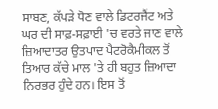ਸਾਬਣ, ਕੱਪੜੇ ਧੋਣ ਵਾਲੇ ਡਿਟਰਜੈਂਟ ਅਤੇ ਘਰ ਦੀ ਸਾਫ਼-ਸਫ਼ਾਈ 'ਚ ਵਰਤੇ ਜਾਣ ਵਾਲੇ ਜ਼ਿਆਦਾਤਰ ਉਤਪਾਦ ਪੈਟਰੋਕੈਮੀਕਲ ਤੋਂ ਤਿਆਰ ਕੱਚੇ ਮਾਲ 'ਤੇ ਹੀ ਬਹੁਤ ਜ਼ਿਆਦਾ ਨਿਰਭਰ ਹੁੰਦੇ ਹਨ। ਇਸ ਤੋਂ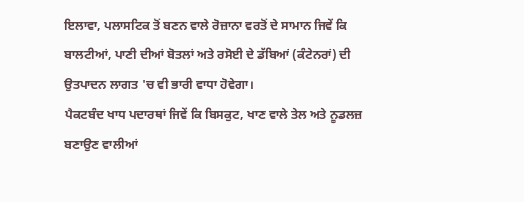ਇਲਾਵਾ, ਪਲਾਸਟਿਕ ਤੋਂ ਬਣਨ ਵਾਲੇ ਰੋਜ਼ਾਨਾ ਵਰਤੋਂ ਦੇ ਸਾਮਾਨ ਜਿਵੇਂ ਕਿ ਬਾਲਟੀਆਂ, ਪਾਣੀ ਦੀਆਂ ਬੋਤਲਾਂ ਅਤੇ ਰਸੋਈ ਦੇ ਡੱਬਿਆਂ (ਕੰਟੇਨਰਾਂ) ਦੀ ਉਤਪਾਦਨ ਲਾਗਤ 'ਚ ਵੀ ਭਾਰੀ ਵਾਧਾ ਹੋਵੇਗਾ।
ਪੈਕਟਬੰਦ ਖਾਧ ਪਦਾਰਥਾਂ ਜਿਵੇਂ ਕਿ ਬਿਸਕੁਟ, ਖਾਣ ਵਾਲੇ ਤੇਲ ਅਤੇ ਨੂਡਲਜ਼ ਬਣਾਉਣ ਵਾਲੀਆਂ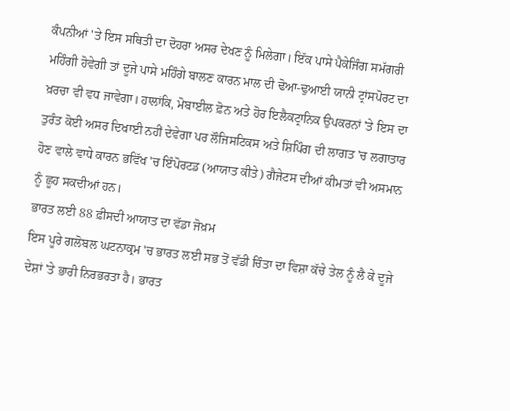ਕੰਪਨੀਆਂ 'ਤੇ ਇਸ ਸਥਿਤੀ ਦਾ ਦੋਹਰਾ ਅਸਰ ਦੇਖਣ ਨੂੰ ਮਿਲੇਗਾ। ਇੱਕ ਪਾਸੇ ਪੈਕੇਜਿੰਗ ਸਮੱਗਰੀ ਮਹਿੰਗੀ ਹੋਵੇਗੀ ਤਾਂ ਦੂਜੇ ਪਾਸੇ ਮਹਿੰਗੇ ਬਾਲਣ ਕਾਰਨ ਮਾਲ ਦੀ ਢੋਆ-ਢੁਆਈ ਯਾਨੀ ਟ੍ਰਾਂਸਪੋਰਟ ਦਾ ਖ਼ਰਚਾ ਵੀ ਵਧ ਜਾਵੇਗਾ। ਹਾਲਾਂਕਿ, ਮੋਬਾਈਲ ਫ਼ੋਨ ਅਤੇ ਹੋਰ ਇਲੈਕਟ੍ਰਾਨਿਕ ਉਪਕਰਨਾਂ 'ਤੇ ਇਸ ਦਾ ਤੁਰੰਤ ਕੋਈ ਅਸਰ ਦਿਖਾਈ ਨਹੀਂ ਦੇਵੇਗਾ ਪਰ ਲੌਜਿਸਟਿਕਸ ਅਤੇ ਸ਼ਿਪਿੰਗ ਦੀ ਲਾਗਤ 'ਚ ਲਗਾਤਾਰ ਹੋਣ ਵਾਲੇ ਵਾਧੇ ਕਾਰਨ ਭਵਿੱਖ 'ਚ ਇੰਪੋਰਟਡ (ਆਯਾਤ ਕੀਤੇ) ਗੈਜੇਟਸ ਦੀਆਂ ਕੀਮਤਾਂ ਵੀ ਅਸਮਾਨ ਨੂੰ ਛੂਹ ਸਕਦੀਆਂ ਹਨ।
ਭਾਰਤ ਲਈ 88 ਫ਼ੀਸਦੀ ਆਯਾਤ ਦਾ ਵੱਡਾ ਜੋਖ਼ਮ
ਇਸ ਪੂਰੇ ਗਲੋਬਲ ਘਟਨਾਕ੍ਰਮ 'ਚ ਭਾਰਤ ਲਈ ਸਭ ਤੋਂ ਵੱਡੀ ਚਿੰਤਾ ਦਾ ਵਿਸ਼ਾ ਕੱਚੇ ਤੇਲ ਨੂੰ ਲੈ ਕੇ ਦੂਜੇ ਦੇਸ਼ਾਂ 'ਤੇ ਭਾਰੀ ਨਿਰਭਰਤਾ ਹੈ। ਭਾਰਤ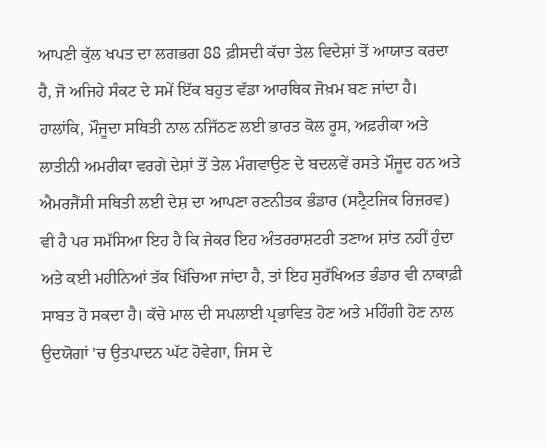ਆਪਣੀ ਕੁੱਲ ਖਪਤ ਦਾ ਲਗਭਗ 88 ਫ਼ੀਸਦੀ ਕੱਚਾ ਤੇਲ ਵਿਦੇਸ਼ਾਂ ਤੋਂ ਆਯਾਤ ਕਰਦਾ ਹੈ, ਜੋ ਅਜਿਹੇ ਸੰਕਟ ਦੇ ਸਮੇਂ ਇੱਕ ਬਹੁਤ ਵੱਡਾ ਆਰਥਿਕ ਜੋਖ਼ਮ ਬਣ ਜਾਂਦਾ ਹੈ। ਹਾਲਾਂਕਿ, ਮੌਜੂਦਾ ਸਥਿਤੀ ਨਾਲ ਨਜਿੱਠਣ ਲਈ ਭਾਰਤ ਕੋਲ ਰੂਸ, ਅਫ਼ਰੀਕਾ ਅਤੇ ਲਾਤੀਨੀ ਅਮਰੀਕਾ ਵਰਗੇ ਦੇਸ਼ਾਂ ਤੋਂ ਤੇਲ ਮੰਗਵਾਉਣ ਦੇ ਬਦਲਵੇਂ ਰਸਤੇ ਮੌਜੂਦ ਹਨ ਅਤੇ ਐਮਰਜੈਂਸੀ ਸਥਿਤੀ ਲਈ ਦੇਸ਼ ਦਾ ਆਪਣਾ ਰਣਨੀਤਕ ਭੰਡਾਰ (ਸਟ੍ਰੈਟਜਿਕ ਰਿਜ਼ਰਵ) ਵੀ ਹੈ ਪਰ ਸਮੱਸਿਆ ਇਹ ਹੈ ਕਿ ਜੇਕਰ ਇਹ ਅੰਤਰਰਾਸ਼ਟਰੀ ਤਣਾਅ ਸ਼ਾਂਤ ਨਹੀਂ ਹੁੰਦਾ ਅਤੇ ਕਈ ਮਹੀਨਿਆਂ ਤੱਕ ਖਿੱਚਿਆ ਜਾਂਦਾ ਹੈ, ਤਾਂ ਇਹ ਸੁਰੱਖਿਅਤ ਭੰਡਾਰ ਵੀ ਨਾਕਾਫ਼ੀ ਸਾਬਤ ਹੋ ਸਕਦਾ ਹੈ। ਕੱਚੇ ਮਾਲ ਦੀ ਸਪਲਾਈ ਪ੍ਰਭਾਵਿਤ ਹੋਣ ਅਤੇ ਮਹਿੰਗੀ ਹੋਣ ਨਾਲ ਉਦਯੋਗਾਂ 'ਚ ਉਤਪਾਦਨ ਘੱਟ ਹੋਵੇਗਾ, ਜਿਸ ਦੇ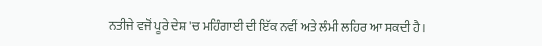ਨਤੀਜੇ ਵਜੋਂ ਪੂਰੇ ਦੇਸ਼ 'ਚ ਮਹਿੰਗਾਈ ਦੀ ਇੱਕ ਨਵੀਂ ਅਤੇ ਲੰਮੀ ਲਹਿਰ ਆ ਸਕਦੀ ਹੈ।